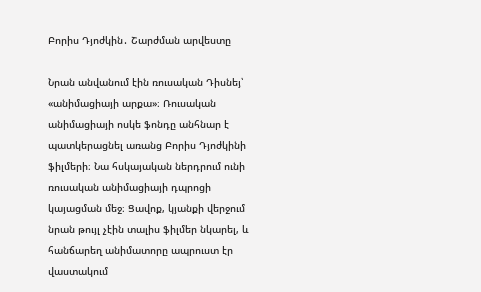Բորիս Դյոժկին․ Շարժման արվեստը

Նրան անվանում էին ռուսական Դիսնեյ՝ «անիմացիայի արքա»։ Ռուսական անիմացիայի ոսկե ֆոնդը անհնար է պատկերացնել առանց Բորիս Դյոժկինի ֆիլմերի։ Նա հսկայական ներդրում ունի ռուսական անիմացիայի դպրոցի կայացման մեջ։ Ցավոք, կյանքի վերջում նրան թույլ չէին տալիս ֆիլմեր նկարել, և հանճարեղ անիմատորը ապրուստ էր վաստակում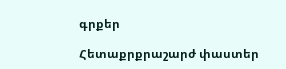գրքեր

Հետաքրքրաշարժ փաստեր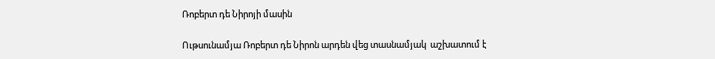Ռոբերտ դե Նիրոյի մասին

Ութսունամյա Ռոբերտ դե Նիրոն արդեն վեց տասնամյակ  աշխատում է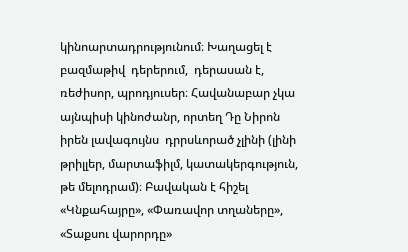կինոարտադրությունում։ Խաղացել է բազմաթիվ  դերերում,  դերասան է,  ռեժիսոր, պրոդյուսեր։ Հավանաբար չկա այնպիսի կինոժանր, որտեղ Դը Նիրոն իրեն լավագույնս  դրրսևորած չլինի (լինի թրիլլեր, մարտաֆիլմ, կատակերգություն, թե մելոդրամ)։ Բավական է հիշել «Կնքահայրը», «Փառավոր տղաները», «Տաքսու վարորդը»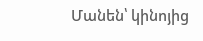Մանեն՝ կինոյից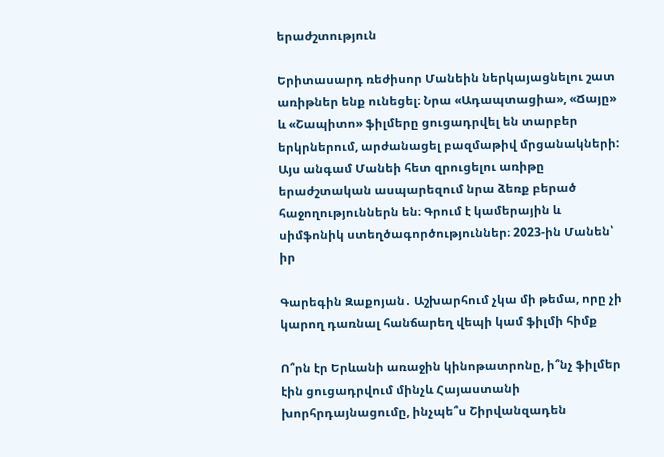երաժշտություն

Երիտասարդ ռեժիսոր Մանեին ներկայացնելու շատ առիթներ ենք ունեցել։ Նրա «Ադապտացիա», «Ճայը» և «Շապիտո» ֆիլմերը ցուցադրվել են տարբեր երկրներում, արժանացել բազմաթիվ մրցանակների: Այս անգամ Մանեի հետ զրուցելու առիթը երաժշտական ասպարեզում նրա ձեռք բերած հաջողություններն են։ Գրում է կամերային և սիմֆոնիկ ստեղծագործություններ։ 2023-ին Մանեն՝ իր

Գարեգին Զաքոյան․ Աշխարհում չկա մի թեմա, որը չի կարող դառնալ հանճարեղ վեպի կամ ֆիլմի հիմք

Ո՞րն էր Երևանի առաջին կինոթատրոնը, ի՞նչ ֆիլմեր էին ցուցադրվում մինչև Հայաստանի խորհրդայնացումը, ինչպե՞ս Շիրվանզադեն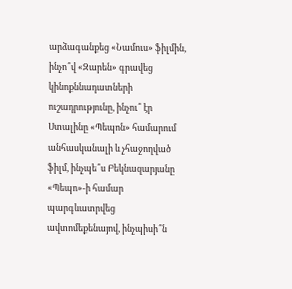արձագանքեց «Նամուս» ֆիլմին, ինչո՞վ «Զարեն» գրավեց կինոքննադատների ուշադրությունը, ինչու՞ էր Ստալինը «Պեպոն» համարում անհասկանալի և չհաջողված ֆիլմ, ինչպե՞ս Բեկնազարյանը «Պեպո»-ի համար պարգևատրվեց ավտոմեքենայով, ինչպիսի՞ն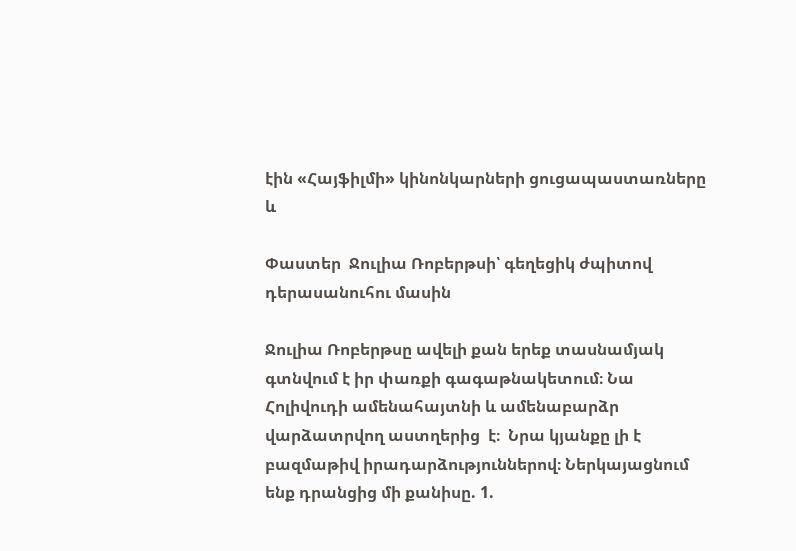էին «Հայֆիլմի» կինոնկարների ցուցապաստառները և

Փաստեր  Ջուլիա Ռոբերթսի՝ գեղեցիկ ժպիտով դերասանուհու մասին

Ջուլիա Ռոբերթսը ավելի քան երեք տասնամյակ գտնվում է իր փառքի գագաթնակետում։ Նա Հոլիվուդի ամենահայտնի և ամենաբարձր վարձատրվող աստղերից  է։  Նրա կյանքը լի է բազմաթիվ իրադարձություններով։ Ներկայացնում ենք դրանցից մի քանիսը. 1.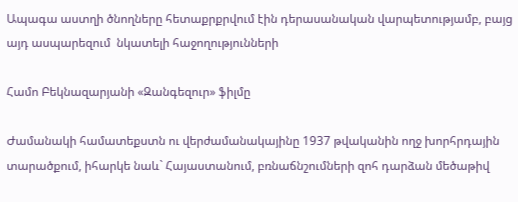Ապագա աստղի ծնողները հետաքրքրվում էին դերասանական վարպետությամբ, բայց այդ ասպարեզում  նկատելի հաջողությունների

Համո Բեկնազարյանի «Զանգեզուր» ֆիլմը

Ժամանակի համատեքստն ու վերժամանակայինը 1937 թվականին ողջ խորհրդային տարածքում, իհարկե նաև` Հայաստանում, բռնաճնշումների զոհ դարձան մեծաթիվ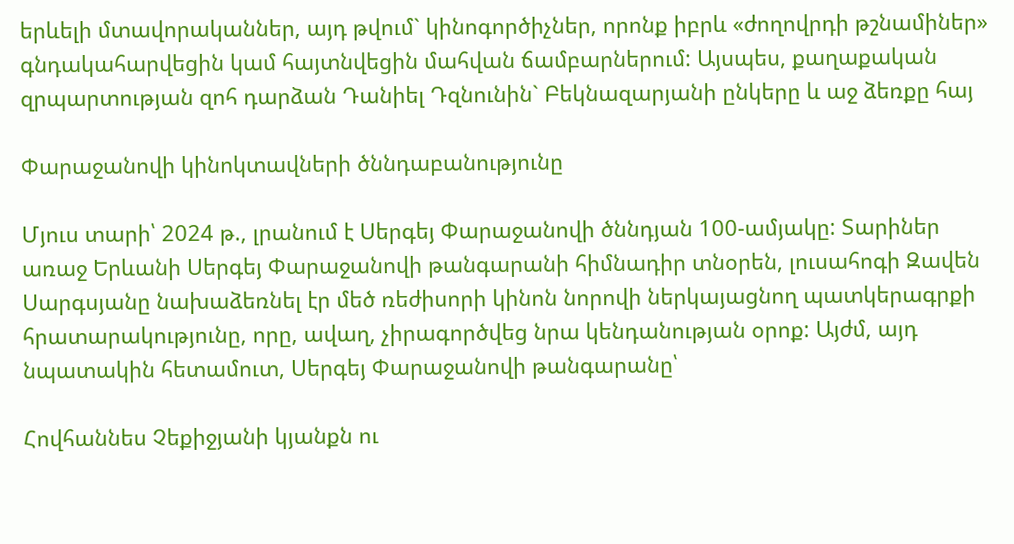երևելի մտավորականներ, այդ թվում` կինոգործիչներ, որոնք իբրև «ժողովրդի թշնամիներ» գնդակահարվեցին կամ հայտնվեցին մահվան ճամբարներում: Այսպես, քաղաքական զրպարտության զոհ դարձան Դանիել Դզնունին` Բեկնազարյանի ընկերը և աջ ձեռքը հայ

Փարաջանովի կինոկտավների ծննդաբանությունը

Մյուս տարի՝ 2024 թ., լրանում է Սերգեյ Փարաջանովի ծննդյան 100-ամյակը: Տարիներ առաջ Երևանի Սերգեյ Փարաջանովի թանգարանի հիմնադիր տնօրեն, լուսահոգի Զավեն Սարգսյանը նախաձեռնել էր մեծ ռեժիսորի կինոն նորովի ներկայացնող պատկերագրքի հրատարակությունը, որը, ավաղ, չիրագործվեց նրա կենդանության օրոք: Այժմ, այդ նպատակին հետամուտ, Սերգեյ Փարաջանովի թանգարանը՝

Հովհաննես Չեքիջյանի կյանքն ու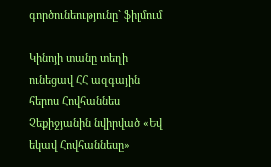գործունեությունը` ֆիլմում

Կինոյի տանը տեղի ունեցավ ՀՀ ազգային հերոս Հովհաննես Չեքիջյանին նվիրված «Եվ եկավ Հովհաննեսը»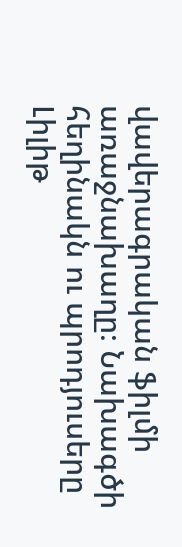վավերագրական ֆիլմի առաջնախաղը։ Նախագծի հեղինակն ու պրոդյուսերը Լիլիթ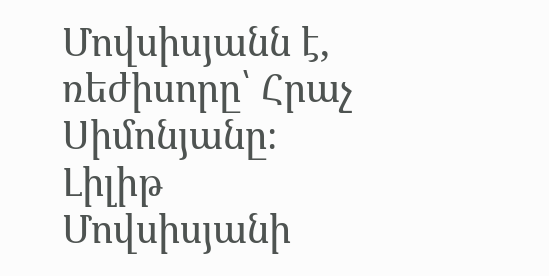Մովսիսյանն է, ռեժիսորը՝ Հրաչ Սիմոնյանը։ Լիլիթ Մովսիսյանի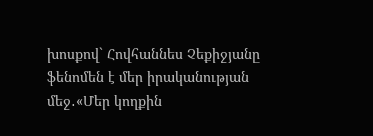խոսքով` Հովհաննես Չեքիջյանը ֆենոմեն է մեր իրականության մեջ․«Մեր կողքին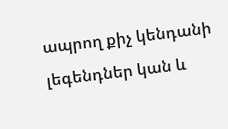ապրող քիչ կենդանի լեգենդներ կան և